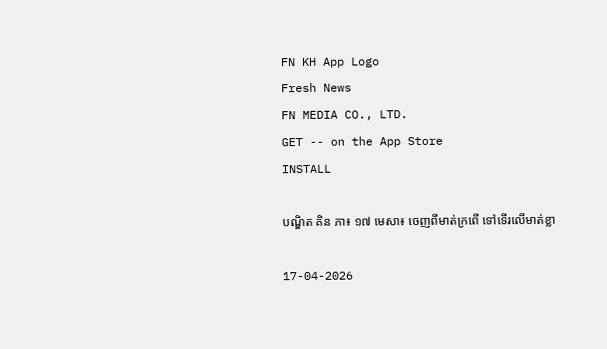FN KH App Logo
Fresh News
FN MEDIA CO., LTD.
GET -- on the App Store
INSTALL

បណ្ឌិត គិន ភា៖ ១៧ មេសា៖ ចេញពីមាត់ក្រពើ ទៅទើរលើមាត់ខ្លា

17-04-2026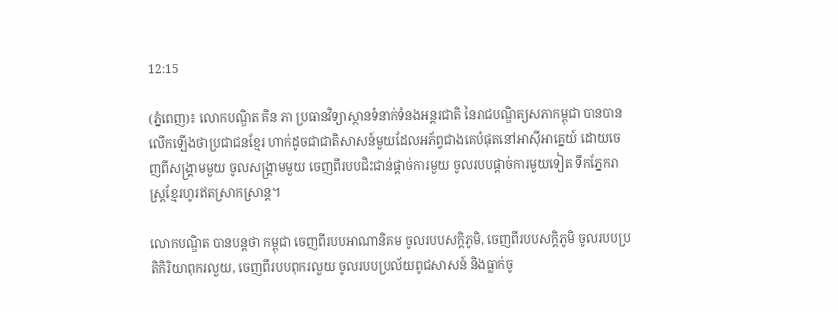12:15

(ភ្នំពេញ)៖ លោកបណ្ឌិត គិន ភា ប្រធានវិទ្យាស្ថានទំនាក់ទំនងអន្តរជាតិ នៃរាជបណ្ឌិត្យសភាកម្ពុជា បានបានលើកឡើងថាប្រជាជនខ្មែរ ហាក់ដូចជាជាតិសាសន៍មួយដែលអភ័ព្វជាងគេបំផុតនៅអាស៊ីអាគ្នេយ៍ ដោយចេញពីសង្គ្រាមមួយ ចូលសង្គ្រាមមួយ ចេញពីរបបជិះជាន់ផ្ដាច់ការមួយ ចូលរបបផ្ដាច់ការមួយទៀត ទឹកភ្នែករាស្ត្រខ្មែរហូរឥតស្រាកស្រាន្ត។

លោកបណ្ឌិត បានបន្តថា កម្ពុជា ចេញពីរបបអាណានិគម ចូលរបបសក្ដិភូមិ, ចេញពីរបបសក្ដិភូមិ ចូលរបបប្រតិកិរិយាពុករលួយ, ចេញពីរបបពុករលួយ ចូលរបបប្រល័យពូជសាសន៍ និងធ្លាក់ចូ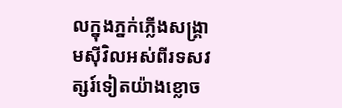លក្នុងភ្នក់ភ្លើងសង្គ្រាមស៊ីវិលអស់ពីរទសវត្សរ៍ទៀតយ៉ាងខ្លោច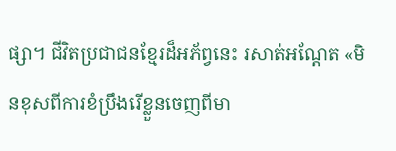ផ្សា។ ជីវិតប្រជាជនខ្មែរដ៏អភ័ព្វនេះ រសាត់អណ្ដែត «មិនខុសពីការខំប្រឹងរើខ្លួនចេញពីមា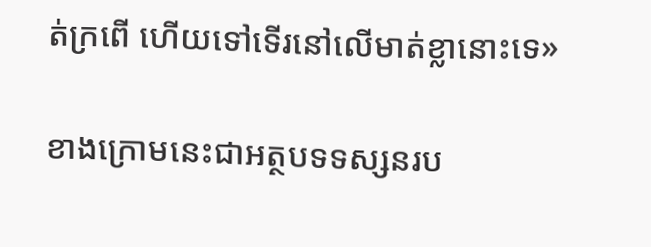ត់ក្រពើ ហើយទៅទើរនៅលើមាត់ខ្លានោះទេ»

ខាងក្រោមនេះជាអត្ថបទទស្សនរប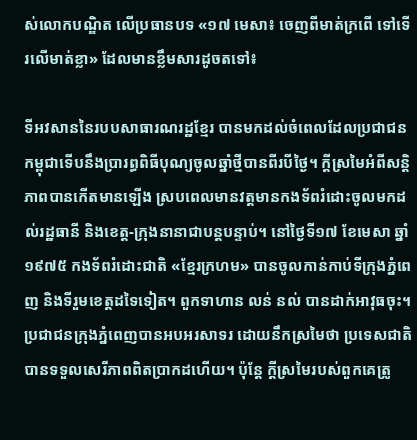ស់លោកបណ្ឌិត លើប្រធានបទ «១៧ មេសា៖ ចេញពីមាត់ក្រពើ ទៅទើរលើមាត់ខ្លា» ដែលមានខ្លឹមសារដូចតទៅ៖

ទីអវសាននៃរបបសាធារណរដ្ឋខ្មែរ បានមកដល់ចំពេលដែលប្រជាជនកម្ពុជាទើបនឹងប្រារព្ធពិធីបុណ្យចូលឆ្នាំថ្មីបានពីរបីថ្ងៃ។ ក្ដីស្រមៃអំពីសន្តិភាពបានកើតមានឡើង ស្របពេលមានវត្តមានកងទ័ពរំដោះចូលមកដល់រដ្ឋធានី និងខេត្ត-ក្រុងនានាជាបន្តបន្ទាប់។ នៅថ្ងៃទី១៧ ខែមេសា ឆ្នាំ១៩៧៥ កងទ័ពរំដោះជាតិ «ខ្មែរក្រហម» បានចូលកាន់កាប់ទីក្រុងភ្នំពេញ និងទីរួមខេត្តដទៃទៀត។ ពួកទាហាន លន់ នល់ បានដាក់អាវុធចុះ។ ប្រជាជនក្រុងភ្នំពេញបានអបអរសាទរ ដោយនឹកស្រមៃថា ប្រទេសជាតិបានទទួលសេរីភាពពិតប្រាកដហើយ។ ប៉ុន្តែ ក្ដីស្រមៃរបស់ពួកគេត្រូ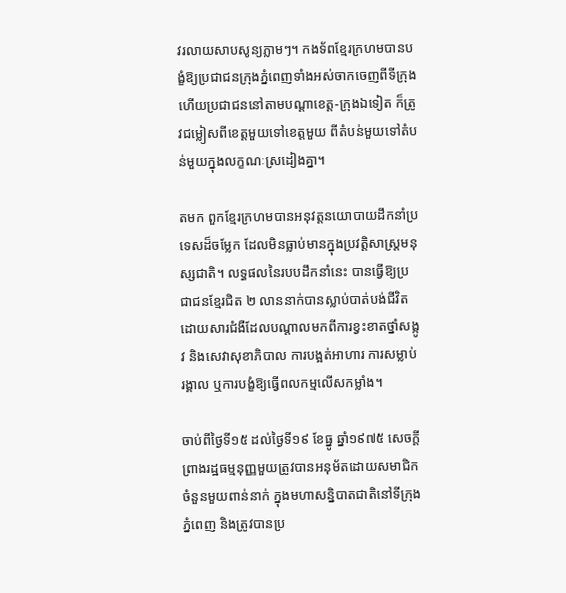វរលាយសាបសូន្យភ្លាមៗ។ កងទ័ពខ្មែរក្រហមបានបង្ខំឱ្យប្រជាជនក្រុងភ្នំពេញទាំងអស់ចាកចេញពីទីក្រុង ហើយប្រជាជននៅតាមបណ្ដាខេត្ត-ក្រុងឯទៀត ក៏ត្រូវជម្លៀសពីខេត្តមួយទៅខេត្តមួយ ពីតំបន់មួយទៅតំបន់មួយក្នុងលក្ខណៈស្រដៀងគ្នា។

តមក ពួកខ្មែរក្រហមបានអនុវត្តនយោបាយដឹកនាំប្រទេសដ៏ចម្លែក ដែលមិនធ្លាប់មានក្នុងប្រវត្តិសាស្ត្រមនុស្សជាតិ។ លទ្ធផលនៃរបបដឹកនាំនេះ បានធ្វើឱ្យប្រជាជនខ្មែរជិត ២ លាននាក់បានស្លាប់បាត់បង់ជីវិត ដោយសារជំងឺដែលបណ្ដាលមកពីការខ្វះខាតថ្នាំសង្កូវ និងសេវាសុខាភិបាល ការបង្អត់អាហារ ការសម្លាប់រង្គាល ឬការបង្ខំឱ្យធ្វើពលកម្មលើសកម្លាំង។

ចាប់ពីថ្ងៃទី១៥ ដល់ថ្ងៃទី១៩ ខែធ្នូ ឆ្នាំ១៩៧៥ សេចក្ដីព្រាងរដ្ឋធម្មនុញ្ញមួយត្រូវបានអនុម័តដោយសមាជិកចំនួនមួយពាន់នាក់ ក្នុងមហាសន្និបាតជាតិនៅទីក្រុងភ្នំពេញ និងត្រូវបានប្រ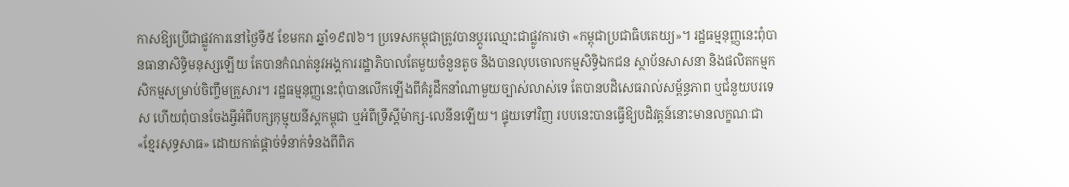កាសឱ្យប្រើជាផ្លូវការនៅថ្ងៃទី៥ ខែមករា ឆ្នាំ១៩៧៦។ ប្រទេសកម្ពុជាត្រូវបានប្ដូរឈ្មោះជាផ្លូវការថា «កម្ពុជាប្រជាធិបតេយ្យ»។ រដ្ឋធម្មនុញ្ញនេះពុំបានធានាសិទ្ធិមនុស្សឡើយ តែបានកំណត់នូវអង្គការរដ្ឋាភិបាលតែមួយចំនួនតូច និងបានលុបចោលកម្មសិទ្ធិឯកជន ស្ថាប័នសាសនា និងផលិតកម្មកសិកម្មសម្រាប់ចិញ្ចឹមគ្រួសារ។ រដ្ឋធម្មនុញ្ញនេះពុំបានលើកឡើងពីគំរូដឹកនាំណាមួយច្បាស់លាស់ទេ តែបានបដិសេធរាល់សម្ព័ន្ធភាព ឬជំនួយបរទេស ហើយពុំបានចែងអ្វីអំពីបក្សកុម្មុយនីស្តកម្ពុជា ឬអំពីទ្រឹស្ដីម៉ាក្ស-លេនីនឡើយ។ ផ្ទុយទៅវិញ របបនេះបានធ្វើឱ្យបដិវត្តន៍នោះមានលក្ខណៈជា «ខ្មែរសុទ្ធសាធ» ដោយកាត់ផ្ដាច់ទំនាក់ទំនងពីពិភ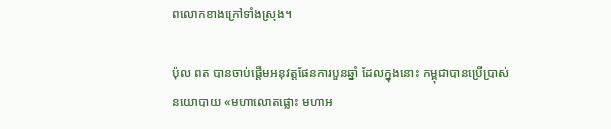ពលោកខាងក្រៅទាំងស្រុង។

ប៉ុល ពត បានចាប់ផ្ដើមអនុវត្តផែនការបួនឆ្នាំ ដែលក្នុងនោះ កម្ពុជាបានប្រើប្រាស់នយោបាយ «មហាលោតផ្លោះ មហាអ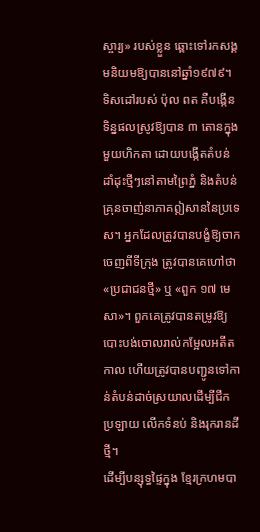ស្ចារ្យ» របស់ខ្លួន ឆ្ពោះទៅរកសង្គមនិយមឱ្យបាននៅឆ្នាំ១៩៧៩។ ទិសដៅរបស់ ប៉ុល ពត គឺបង្កើនទិន្នផលស្រូវឱ្យបាន ៣ តោនក្នុងមួយហិកតា ដោយបង្កើតតំបន់ដាំដុះថ្មីៗនៅតាមព្រៃភ្នំ និងតំបន់គ្រុនចាញ់នាភាគឦសាននៃប្រទេស។ អ្នកដែលត្រូវបានបង្ខំឱ្យចាកចេញពីទីក្រុង ត្រូវបានគេហៅថា «ប្រជាជនថ្មី» ឬ «ពួក ១៧ មេសា»។ ពួកគេត្រូវបានតម្រូវឱ្យបោះបង់ចោលរាល់កម្អែលអតីតកាល ហើយត្រូវបានបញ្ជូនទៅកាន់តំបន់ដាច់ស្រយាលដើម្បីជីកប្រឡាយ លើកទំនប់ និងរុករានដីថ្មី។
ដើម្បីបន្សុទ្ធផ្ទៃក្នុង ខ្មែរក្រហមបា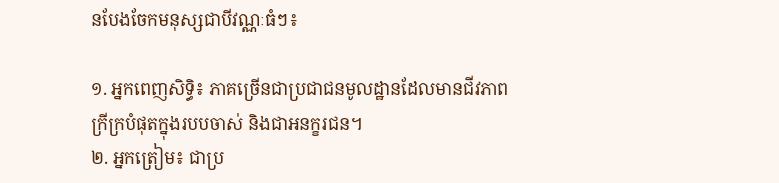នបែងចែកមនុស្សជាបីវណ្ណៈធំៗ៖

១. អ្នកពេញសិទ្ធិ៖ ភាគច្រើនជាប្រជាជនមូលដ្ឋានដែលមានជីវភាពក្រីក្របំផុតក្នុងរបបចាស់ និងជាអនក្ខរជន។
២. អ្នកត្រៀម៖ ជាប្រ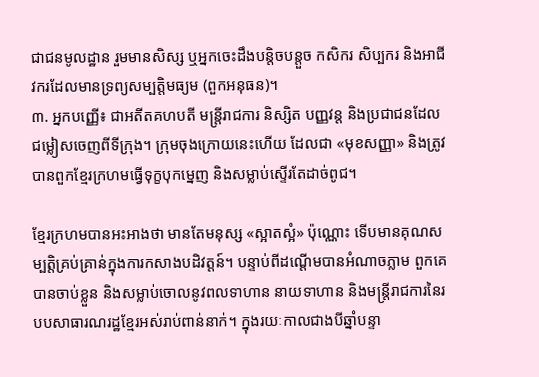ជាជនមូលដ្ឋាន រួមមានសិស្ស ឬអ្នកចេះដឹងបន្តិចបន្តួច កសិករ សិប្បករ និងអាជីវករដែលមានទ្រព្យសម្បត្តិមធ្យម (ពួកអនុធន)។
៣. អ្នកបញ្ញើ៖ ជាអតីតគហបតី មន្ត្រីរាជការ និស្សិត បញ្ញវន្ត និងប្រជាជនដែលជម្លៀសចេញពីទីក្រុង។ ក្រុមចុងក្រោយនេះហើយ ដែលជា «មុខសញ្ញា» និងត្រូវបានពួកខ្មែរក្រហមធ្វើទុក្ខបុកម្នេញ និងសម្លាប់ស្ទើរតែដាច់ពូជ។

ខ្មែរក្រហមបានអះអាងថា មានតែមនុស្ស «ស្អាតស្អំ» ប៉ុណ្ណោះ ទើបមានគុណសម្បត្តិគ្រប់គ្រាន់ក្នុងការកសាងបដិវត្តន៍។ បន្ទាប់ពីដណ្ដើមបានអំណាចភ្លាម ពួកគេបានចាប់ខ្លួន និងសម្លាប់ចោលនូវពលទាហាន នាយទាហាន និងមន្ត្រីរាជការនៃរបបសាធារណរដ្ឋខ្មែរអស់រាប់ពាន់នាក់។ ក្នុងរយៈកាលជាងបីឆ្នាំបន្ទា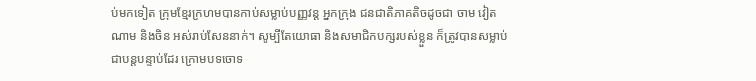ប់មកទៀត ក្រុមខ្មែរក្រហមបានកាប់សម្លាប់បញ្ញវន្ត អ្នកក្រុង ជនជាតិភាគតិចដូចជា ចាម វៀតណាម និងចិន អស់រាប់សែននាក់។ សូម្បីតែយោធា និងសមាជិកបក្សរបស់ខ្លួន ក៏ត្រូវបានសម្លាប់ជាបន្តបន្ទាប់ដែរ ក្រោមបទចោទ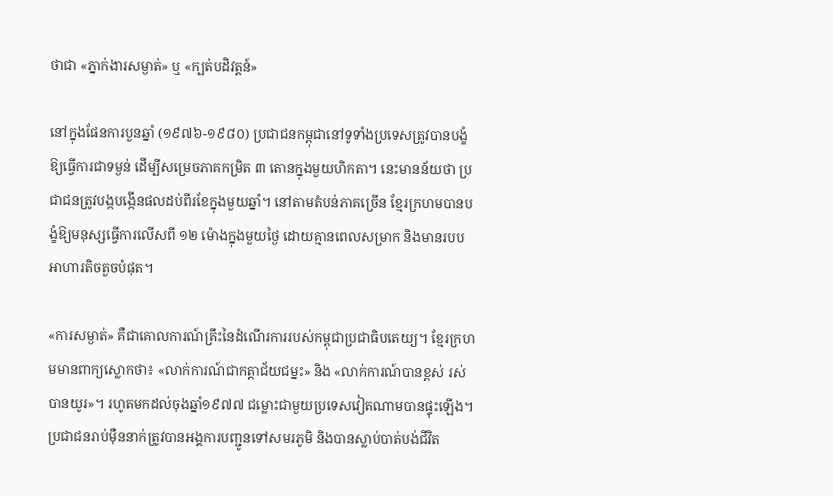ថាជា «ភ្នាក់ងារសម្ងាត់» ឬ «ក្បត់បដិវត្តន៍»

នៅក្នុងផែនការបួនឆ្នាំ (១៩៧៦-១៩៨០) ប្រជាជនកម្ពុជានៅទូទាំងប្រទេសត្រូវបានបង្ខំឱ្យធ្វើការជាទម្ងន់ ដើម្បីសម្រេចភាគកម្រិត ៣ តោនក្នុងមួយហិកតា។ នេះមានន័យថា ប្រជាជនត្រូវបង្កបង្កើនផលដប់ពីរខែក្នុងមួយឆ្នាំ។ នៅតាមតំបន់ភាគច្រើន ខ្មែរក្រហមបានបង្ខំឱ្យមនុស្សធ្វើការលើសពី ១២ ម៉ោងក្នុងមួយថ្ងៃ ដោយគ្មានពេលសម្រាក និងមានរបបអាហារតិចតួចបំផុត។

«ការសម្ងាត់» គឺជាគោលការណ៍គ្រឹះនៃដំណើរការរបស់កម្ពុជាប្រជាធិបតេយ្យ។ ខ្មែរក្រហមមានពាក្យស្លោកថា៖ «លាក់ការណ៍ជាកត្តាជ័យជម្នះ» និង «លាក់ការណ៍បានខ្ពស់ រស់បានយូរ»។ រហូតមកដល់ចុងឆ្នាំ១៩៧៧ ជម្លោះជាមួយប្រទេសវៀតណាមបានផ្ទុះឡើង។ ប្រជាជនរាប់ម៉ឺននាក់ត្រូវបានអង្គការបញ្ជូនទៅសមរភូមិ និងបានស្លាប់បាត់បង់ជីវិត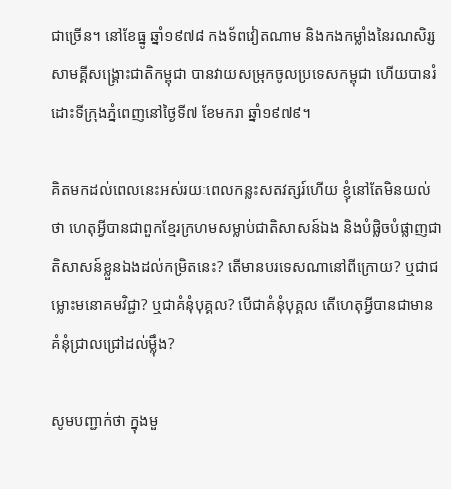ជាច្រើន។ នៅខែធ្នូ ឆ្នាំ១៩៧៨ កងទ័ពវៀតណាម និងកងកម្លាំងនៃរណសិរ្សសាមគ្គីសង្គ្រោះជាតិកម្ពុជា បានវាយសម្រុកចូលប្រទេសកម្ពុជា ហើយបានរំដោះទីក្រុងភ្នំពេញនៅថ្ងៃទី៧ ខែមករា ឆ្នាំ១៩៧៩។

គិតមកដល់ពេលនេះអស់រយៈពេលកន្លះសតវត្សរ៍ហើយ ខ្ញុំនៅតែមិនយល់ថា ហេតុអ្វីបានជាពួកខ្មែរក្រហមសម្លាប់ជាតិសាសន៍ឯង និងបំផ្លិចបំផ្លាញជាតិសាសន៍ខ្លួនឯងដល់កម្រិតនេះ? តើមានបរទេសណានៅពីក្រោយ? ឬជាជម្លោះមនោគមវិជ្ជា? ឬជាគំនុំបុគ្គល? បើជាគំនុំបុគ្គល តើហេតុអ្វីបានជាមានគំនុំជ្រាលជ្រៅដល់ម្ល៉ឹង?

សូមបញ្ជាក់ថា ក្នុងមួ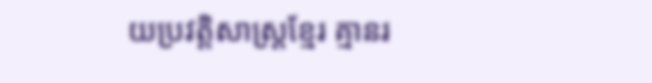យប្រវត្តិសាស្ត្រខ្មែរ គ្មានរ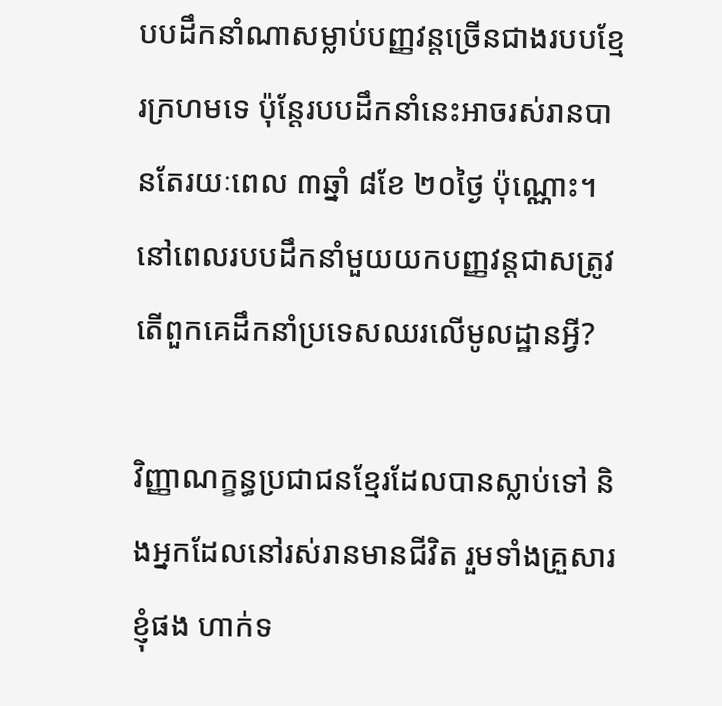បបដឹកនាំណាសម្លាប់បញ្ញវន្តច្រើនជាងរបបខ្មែរក្រហមទេ ប៉ុន្តែរបបដឹកនាំនេះអាចរស់រានបានតែរយៈពេល ៣ឆ្នាំ ៨ខែ ២០ថ្ងៃ ប៉ុណ្ណោះ។ នៅពេលរបបដឹកនាំមួយយកបញ្ញវន្តជាសត្រូវ តើពួកគេដឹកនាំប្រទេសឈរលើមូលដ្ឋានអ្វី?

វិញ្ញាណក្ខន្ធប្រជាជនខ្មែរដែលបានស្លាប់ទៅ និងអ្នកដែលនៅរស់រានមានជីវិត រួមទាំងគ្រួសារខ្ញុំផង ហាក់ទ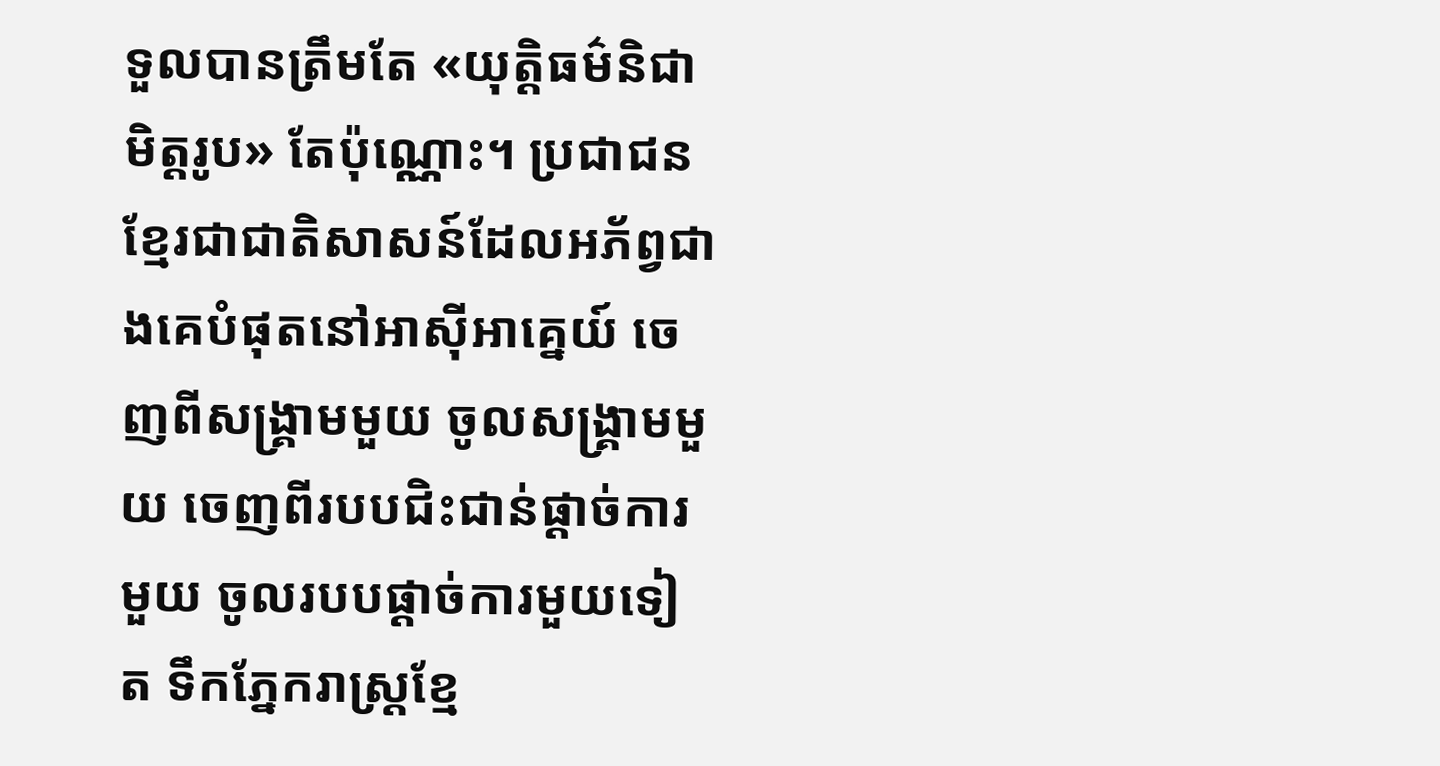ទួលបានត្រឹមតែ «យុត្តិធម៌និជាមិត្តរូប» តែប៉ុណ្ណោះ។ ប្រជាជនខ្មែរជាជាតិសាសន៍ដែលអភ័ព្វជាងគេបំផុតនៅអាស៊ីអាគ្នេយ៍ ចេញពីសង្គ្រាមមួយ ចូលសង្គ្រាមមួយ ចេញពីរបបជិះជាន់ផ្ដាច់ការមួយ ចូលរបបផ្ដាច់ការមួយទៀត ទឹកភ្នែករាស្ត្រខ្មែ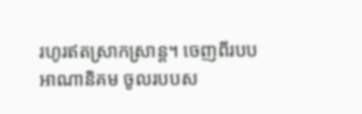រហូរឥតស្រាកស្រាន្ត។ ចេញពីរបបអាណានិគម ចូលរបបស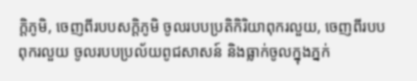ក្ដិភូមិ, ចេញពីរបបសក្ដិភូមិ ចូលរបបប្រតិកិរិយាពុករលួយ, ចេញពីរបបពុករលួយ ចូលរបបប្រល័យពូជសាសន៍ និងធ្លាក់ចូលក្នុងភ្នក់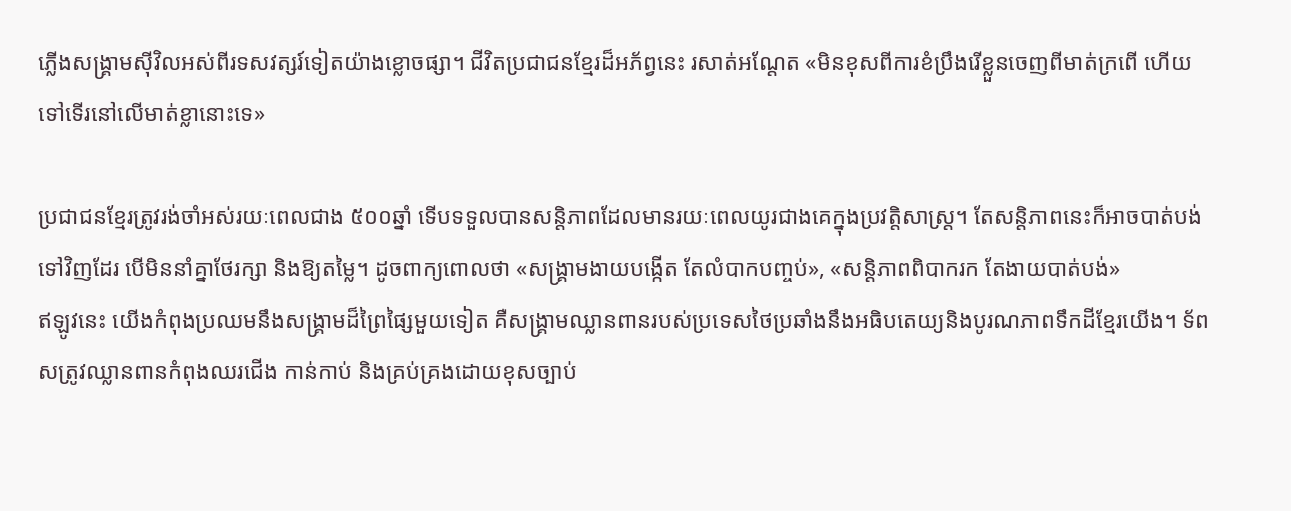ភ្លើងសង្គ្រាមស៊ីវិលអស់ពីរទសវត្សរ៍ទៀតយ៉ាងខ្លោចផ្សា។ ជីវិតប្រជាជនខ្មែរដ៏អភ័ព្វនេះ រសាត់អណ្ដែត «មិនខុសពីការខំប្រឹងរើខ្លួនចេញពីមាត់ក្រពើ ហើយទៅទើរនៅលើមាត់ខ្លានោះទេ»

ប្រជាជនខ្មែរត្រូវរង់ចាំអស់រយៈពេលជាង ៥០០ឆ្នាំ ទើបទទួលបានសន្តិភាពដែលមានរយៈពេលយូរជាងគេក្នុងប្រវត្តិសាស្ត្រ។ តែសន្តិភាពនេះក៏អាចបាត់បង់ទៅវិញដែរ បើមិននាំគ្នាថែរក្សា និងឱ្យតម្លៃ។ ដូចពាក្យពោលថា «សង្គ្រាមងាយបង្កើត តែលំបាកបញ្ចប់», «សន្តិភាពពិបាករក តែងាយបាត់បង់»
ឥឡូវនេះ យើងកំពុងប្រឈមនឹងសង្គ្រាមដ៏ព្រៃផ្សៃមួយទៀត គឺសង្គ្រាមឈ្លានពានរបស់ប្រទេសថៃប្រឆាំងនឹងអធិបតេយ្យនិងបូរណភាពទឹកដីខ្មែរយើង។ ទ័ពសត្រូវឈ្លានពានកំពុងឈរជើង កាន់កាប់ និងគ្រប់គ្រងដោយខុសច្បាប់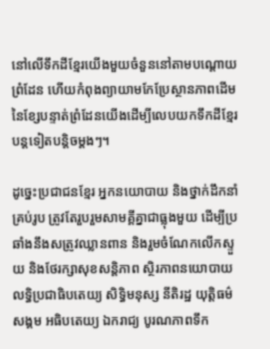នៅលើទឹកដីខ្មែរយើងមួយចំនួននៅតាមបណ្តោយព្រំដែន ហើយកំពុងព្យាយាមកែប្រែស្ថានភាពដើមនៃខ្សែបន្ទាត់ព្រំដែនយើងដើម្បីលេបយកទឹកដីខ្មែរបន្តទៀតបន្តិចម្តងៗ។

ដូច្នេះប្រជាជនខ្មែរ អ្នកនយោបាយ និងថ្នាក់ដឹកនាំគ្រប់រូប ត្រូវតែរួបរួមសាមគ្គីគ្នាជាធ្លុងមួយ ដើម្បីប្រឆាំងនឹងសត្រូវឈ្លានពាន និងរួមចំណែកលើកស្ទួយ និងថែរក្សាសុខសន្តិភាព ស្ថិរភាពនយោបាយ លទ្ធិប្រជាធិបតេយ្យ សិទ្ធិមនុស្ស នីតិរដ្ឋ យុត្តិធម៌សង្គម អធិបតេយ្យ ឯករាជ្យ បូរណភាពទឹក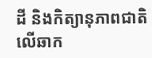ដី និងកិត្យានុភាពជាតិលើឆាក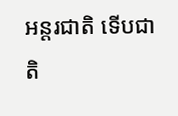អន្តរជាតិ ទើបជាតិ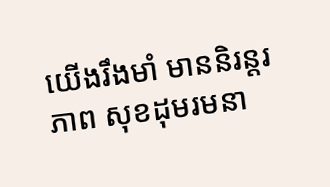យើងរឹងមាំ មាននិរន្តរភាព សុខដុមរមនា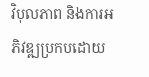វិបុលភាព និងការអភិវឌ្ឍប្រកបដោយ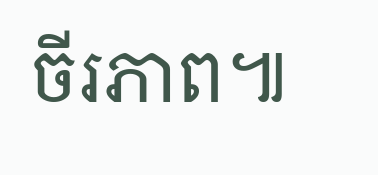ចីរភាព៕